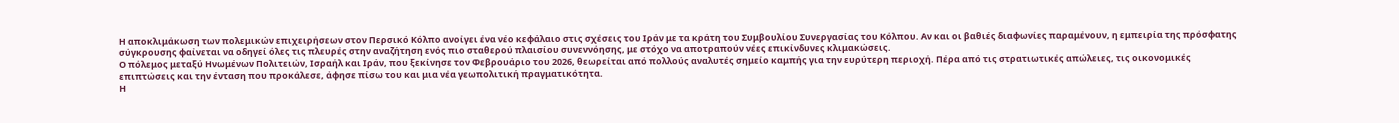Η αποκλιμάκωση των πολεμικών επιχειρήσεων στον Περσικό Κόλπο ανοίγει ένα νέο κεφάλαιο στις σχέσεις του Ιράν με τα κράτη του Συμβουλίου Συνεργασίας του Κόλπου. Αν και οι βαθιές διαφωνίες παραμένουν, η εμπειρία της πρόσφατης σύγκρουσης φαίνεται να οδηγεί όλες τις πλευρές στην αναζήτηση ενός πιο σταθερού πλαισίου συνεννόησης, με στόχο να αποτραπούν νέες επικίνδυνες κλιμακώσεις.
Ο πόλεμος μεταξύ Ηνωμένων Πολιτειών, Ισραήλ και Ιράν, που ξεκίνησε τον Φεβρουάριο του 2026, θεωρείται από πολλούς αναλυτές σημείο καμπής για την ευρύτερη περιοχή. Πέρα από τις στρατιωτικές απώλειες, τις οικονομικές επιπτώσεις και την ένταση που προκάλεσε, άφησε πίσω του και μια νέα γεωπολιτική πραγματικότητα.
Η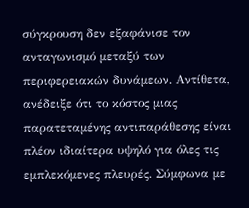σύγκρουση δεν εξαφάνισε τον ανταγωνισμό μεταξύ των περιφερειακών δυνάμεων. Αντίθετα, ανέδειξε ότι το κόστος μιας παρατεταμένης αντιπαράθεσης είναι πλέον ιδιαίτερα υψηλό για όλες τις εμπλεκόμενες πλευρές. Σύμφωνα με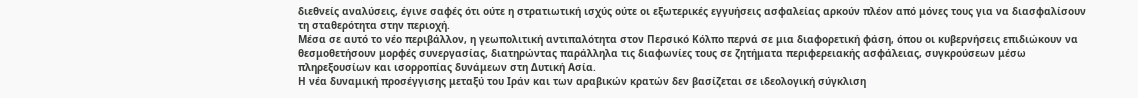διεθνείς αναλύσεις, έγινε σαφές ότι ούτε η στρατιωτική ισχύς ούτε οι εξωτερικές εγγυήσεις ασφαλείας αρκούν πλέον από μόνες τους για να διασφαλίσουν τη σταθερότητα στην περιοχή.
Μέσα σε αυτό το νέο περιβάλλον, η γεωπολιτική αντιπαλότητα στον Περσικό Κόλπο περνά σε μια διαφορετική φάση, όπου οι κυβερνήσεις επιδιώκουν να θεσμοθετήσουν μορφές συνεργασίας, διατηρώντας παράλληλα τις διαφωνίες τους σε ζητήματα περιφερειακής ασφάλειας, συγκρούσεων μέσω πληρεξουσίων και ισορροπίας δυνάμεων στη Δυτική Ασία.
Η νέα δυναμική προσέγγισης μεταξύ του Ιράν και των αραβικών κρατών δεν βασίζεται σε ιδεολογική σύγκλιση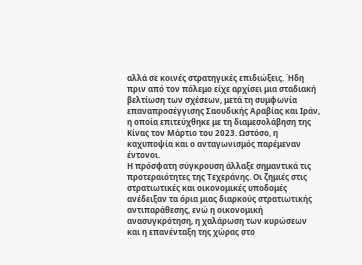αλλά σε κοινές στρατηγικές επιδιώξεις. Ήδη πριν από τον πόλεμο είχε αρχίσει μια σταδιακή βελτίωση των σχέσεων, μετά τη συμφωνία επαναπροσέγγισης Σαουδικής Αραβίας και Ιράν, η οποία επιτεύχθηκε με τη διαμεσολάβηση της Κίνας τον Μάρτιο του 2023. Ωστόσο, η καχυποψία και ο ανταγωνισμός παρέμεναν έντονοι.
Η πρόσφατη σύγκρουση άλλαξε σημαντικά τις προτεραιότητες της Τεχεράνης. Οι ζημιές στις στρατιωτικές και οικονομικές υποδομές ανέδειξαν τα όρια μιας διαρκούς στρατιωτικής αντιπαράθεσης, ενώ η οικονομική ανασυγκρότηση, η χαλάρωση των κυρώσεων και η επανένταξη της χώρας στο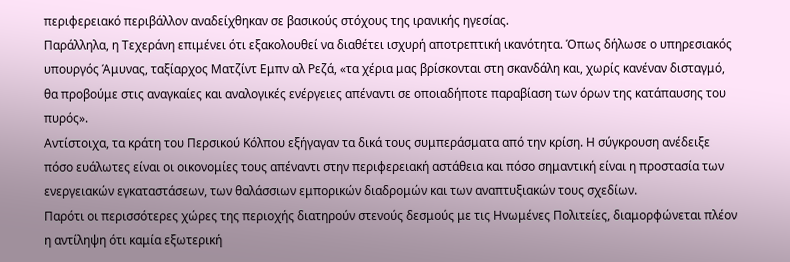περιφερειακό περιβάλλον αναδείχθηκαν σε βασικούς στόχους της ιρανικής ηγεσίας.
Παράλληλα, η Τεχεράνη επιμένει ότι εξακολουθεί να διαθέτει ισχυρή αποτρεπτική ικανότητα. Όπως δήλωσε ο υπηρεσιακός υπουργός Άμυνας, ταξίαρχος Ματζίντ Εμπν αλ Ρεζά, «τα χέρια μας βρίσκονται στη σκανδάλη και, χωρίς κανέναν δισταγμό, θα προβούμε στις αναγκαίες και αναλογικές ενέργειες απέναντι σε οποιαδήποτε παραβίαση των όρων της κατάπαυσης του πυρός».
Αντίστοιχα, τα κράτη του Περσικού Κόλπου εξήγαγαν τα δικά τους συμπεράσματα από την κρίση. Η σύγκρουση ανέδειξε πόσο ευάλωτες είναι οι οικονομίες τους απέναντι στην περιφερειακή αστάθεια και πόσο σημαντική είναι η προστασία των ενεργειακών εγκαταστάσεων, των θαλάσσιων εμπορικών διαδρομών και των αναπτυξιακών τους σχεδίων.
Παρότι οι περισσότερες χώρες της περιοχής διατηρούν στενούς δεσμούς με τις Ηνωμένες Πολιτείες, διαμορφώνεται πλέον η αντίληψη ότι καμία εξωτερική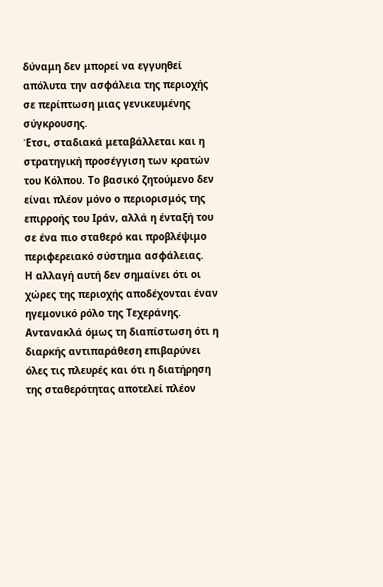δύναμη δεν μπορεί να εγγυηθεί απόλυτα την ασφάλεια της περιοχής σε περίπτωση μιας γενικευμένης σύγκρουσης.
Έτσι, σταδιακά μεταβάλλεται και η στρατηγική προσέγγιση των κρατών του Κόλπου. Το βασικό ζητούμενο δεν είναι πλέον μόνο ο περιορισμός της επιρροής του Ιράν, αλλά η ένταξή του σε ένα πιο σταθερό και προβλέψιμο περιφερειακό σύστημα ασφάλειας.
Η αλλαγή αυτή δεν σημαίνει ότι οι χώρες της περιοχής αποδέχονται έναν ηγεμονικό ρόλο της Τεχεράνης. Αντανακλά όμως τη διαπίστωση ότι η διαρκής αντιπαράθεση επιβαρύνει όλες τις πλευρές και ότι η διατήρηση της σταθερότητας αποτελεί πλέον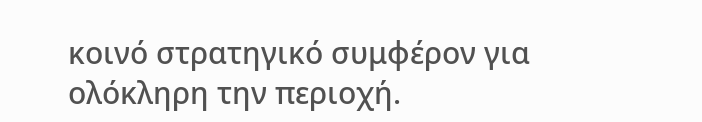κοινό στρατηγικό συμφέρον για ολόκληρη την περιοχή.